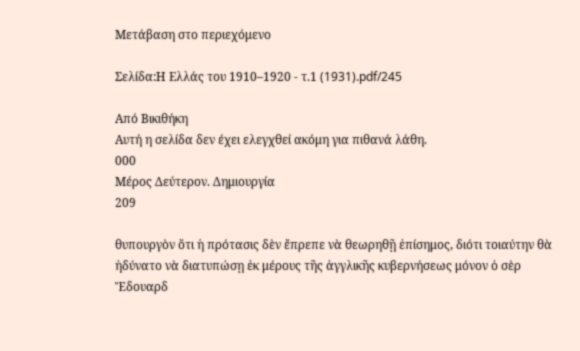Μετάβαση στο περιεχόμενο

Σελίδα:Η Ελλάς του 1910–1920 - τ.1 (1931).pdf/245

Από Βικιθήκη
Αυτή η σελίδα δεν έχει ελεγχθεί ακόμη για πιθανά λάθη.
000
Μέρος Δεύτερον. Δημιουργία
209

θυπουργὸν ὅτι ἡ πρότασις δὲν ἔπρεπε νὰ θεωρηθῇ ἐπίσημος, διότι τοιαύτην θὰ ἠδύνατο νὰ διατυπώσῃ ἐκ μέρους τῆς ἀγγλικῆς κυβερνήσεως μόνον ὁ σὲρ Ἔδουαρδ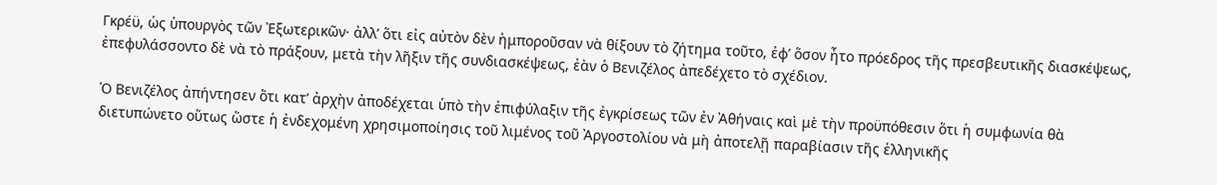Γκρέϋ, ὡς ὑπουργὸς τῶν Ἐξωτερικῶν· ἀλλ’ ὅτι εἰς αὐτὸν δὲν ἠμποροῦσαν νὰ θίξουν τὸ ζήτημα τοῦτο, ἐφ’ ὅσον ἦτο πρόεδρος τῆς πρεσβευτικῆς διασκέψεως, ἐπεφυλάσσοντο δὲ νὰ τὸ πράξουν, μετὰ τὴν λῆξιν τῆς συνδιασκέψεως, ἐὰν ὁ Βενιζέλος ἀπεδέχετο τὸ σχέδιον.

Ὁ Βενιζέλος ἀπήντησεν ὅτι κατ’ ἀρχὴν ἀποδέχεται ὑπὸ τὴν ἐπιφύλαξιν τῆς ἐγκρίσεως τῶν ἐν Ἀθήναις καὶ μὲ τὴν προϋπόθεσιν ὅτι ἡ συμφωνία θὰ διετυπώνετο οὕτως ὥστε ἡ ἐνδεχομένη χρησιμοποίησις τοῦ λιμένος τοῦ Ἀργοστολίου νὰ μὴ ἀποτελῇ παραβίασιν τῆς ἑλληνικῆς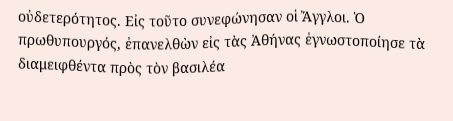οὐδετερότητος. Εἰς τοῦτο συνεφώνησαν οἱ Ἄγγλοι. Ὁ πρωθυπουργός, ἐπανελθὼν εἰς τὰς Ἀθήνας ἐγνωστοποίησε τὰ διαμειφθέντα πρὸς τὸν βασιλέα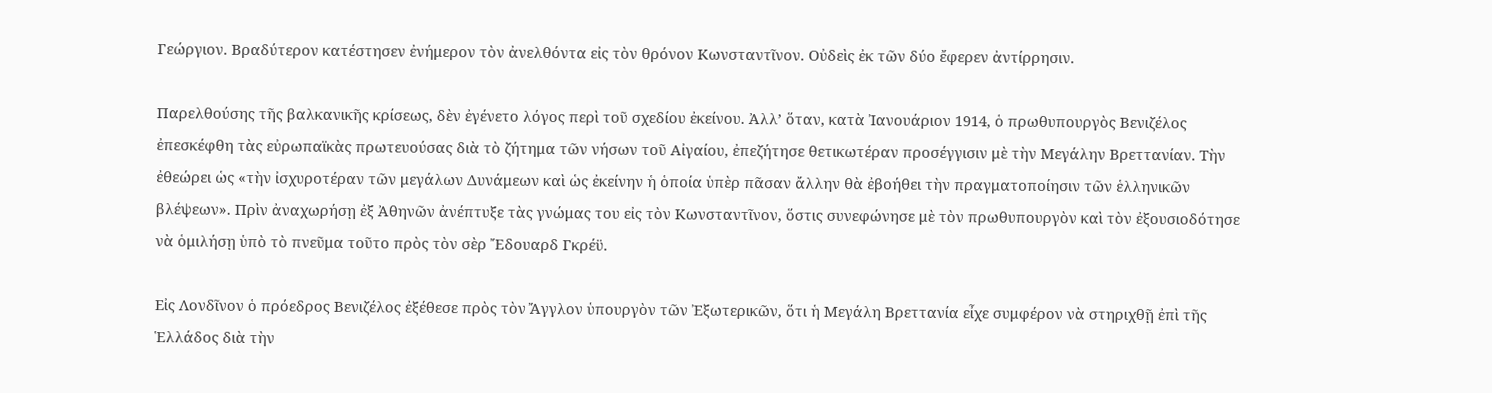Γεώργιον. Βραδύτερον κατέστησεν ἐνήμερον τὸν ἀνελθόντα εἰς τὸν θρόνον Κωνσταντῖνον. Οὐδεὶς ἐκ τῶν δύο ἔφερεν ἀντίρρησιν.

Παρελθούσης τῆς βαλκανικῆς κρίσεως, δὲν ἐγένετο λόγος περὶ τοῦ σχεδίου ἐκείνου. Ἀλλ’ ὅταν, κατὰ Ἰανουάριον 1914, ὁ πρωθυπουργὸς Βενιζέλος ἐπεσκέφθη τὰς εὐρωπαϊκὰς πρωτευούσας διὰ τὸ ζήτημα τῶν νήσων τοῦ Αἰγαίου, ἐπεζήτησε θετικωτέραν προσέγγισιν μὲ τὴν Μεγάλην Βρεττανίαν. Τὴν ἐθεώρει ὡς «τὴν ἰσχυροτέραν τῶν μεγάλων Δυνάμεων καὶ ὡς ἐκείνην ἡ ὁποία ὑπὲρ πᾶσαν ἄλλην θὰ ἐβοήθει τὴν πραγματοποίησιν τῶν ἑλληνικῶν βλέψεων». Πρὶν ἀναχωρήσῃ ἐξ Ἀθηνῶν ἀνέπτυξε τὰς γνώμας του εἰς τὸν Κωνσταντῖνον, ὅστις συνεφώνησε μὲ τὸν πρωθυπουργὸν καὶ τὸν ἐξουσιοδότησε νὰ ὁμιλήσῃ ὑπὸ τὸ πνεῦμα τοῦτο πρὸς τὸν σὲρ Ἔδουαρδ Γκρέϋ.

Εἰς Λονδῖνον ὁ πρόεδρος Βενιζέλος ἐξέθεσε πρὸς τὸν Ἄγγλον ὑπουργὸν τῶν Ἐξωτερικῶν, ὅτι ἡ Μεγάλη Βρεττανία εἶχε συμφέρον νὰ στηριχθῇ ἐπὶ τῆς Ἑλλάδος διὰ τὴν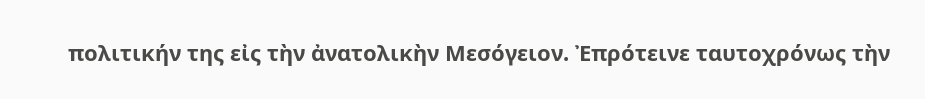πολιτικήν της εἰς τὴν ἀνατολικὴν Μεσόγειον. Ἐπρότεινε ταυτοχρόνως τὴν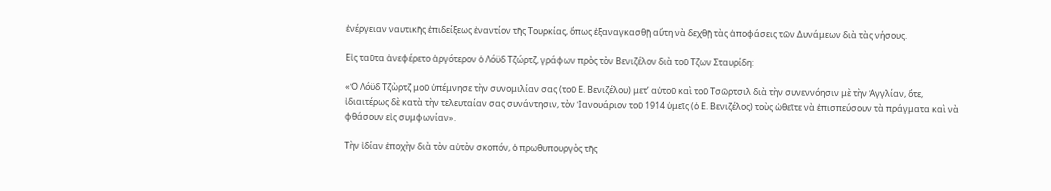ἐνέργειαν ναυτικῆς ἐπιδείξεως ἐναντίον τῆς Τουρκίας, ὅπως ἐξαναγκασθῇ αὕτη νὰ δεχθῇ τὰς ἀποφάσεις τῶν Δυνάμεων διὰ τὰς νήσους.

Εἰς ταῦτα ἀνεφέρετο ἀργότερον ὁ Λόϋδ Τζώρτζ, γράφων πρὸς τὸν Βενιζέλον διὰ τοῦ Τζων Σταυρίδη:

«Ὁ Λόϋδ Τζὼρτζ μοῦ ὑπέμνησε τὴν συνομιλίαν σας (τοῦ Ε. Βενιζέλου) μετ’ αὐτοῦ καὶ τοῦ Τσῶρτσιλ διὰ τὴν συνεννόησιν μὲ τὴν Ἀγγλίαν, ὅτε, ἰδιαιτέρως δὲ κατὰ τὴν τελευταίαν σας συνάντησιν, τὸν Ἰανουάριον τοῦ 1914 ὑμεῖς (ὁ Ε. Βενιζέλος) τοὺς ὠθεῖτε νὰ ἐπισπεύσουν τὰ πράγματα καὶ νὰ φθάσουν εἰς συμφωνίαν».

Τὴν ἰδίαν ἐποχὴν διὰ τὸν αὐτὸν σκοπόν, ὁ πρωθυπουργὸς τῆς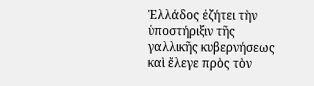Ἑλλάδος ἐζήτει τὴν ὑποστήριξιν τῆς γαλλικῆς κυβερνήσεως καὶ ἔλεγε πρὸς τὸν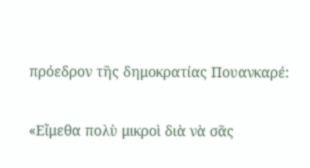πρόεδρον τῆς δημοκρατίας Πουανκαρέ:

«Εἴμεθα πολὺ μικροὶ διὰ νὰ σᾶς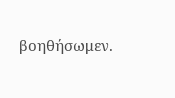βοηθήσωμεν.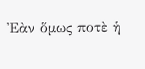Ἐὰν ὅμως ποτὲ ἡ